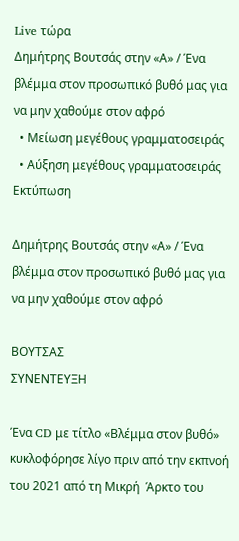Live τώρα
Δημήτρης Βουτσάς στην «Α» / Ένα βλέμμα στον προσωπικό βυθό μας για να μην χαθούμε στον αφρό
  • Μείωση μεγέθους γραμματοσειράς
  • Αύξηση μεγέθους γραμματοσειράς
Εκτύπωση

Δημήτρης Βουτσάς στην «Α» / Ένα βλέμμα στον προσωπικό βυθό μας για να μην χαθούμε στον αφρό

ΒΟΥΤΣΑΣ
ΣΥΝΕΝΤΕΥΞΗ

Ένα CD με τίτλο «Βλέμμα στον βυθό» κυκλοφόρησε λίγο πριν από την εκπνοή του 2021 από τη Μικρή  Άρκτο του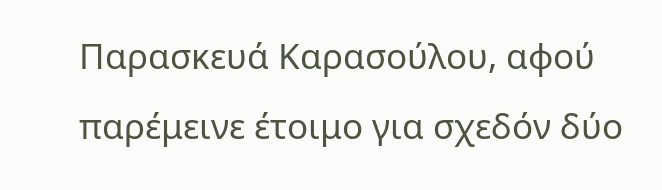Παρασκευά Καρασούλου, αφού παρέμεινε έτοιμο για σχεδόν δύο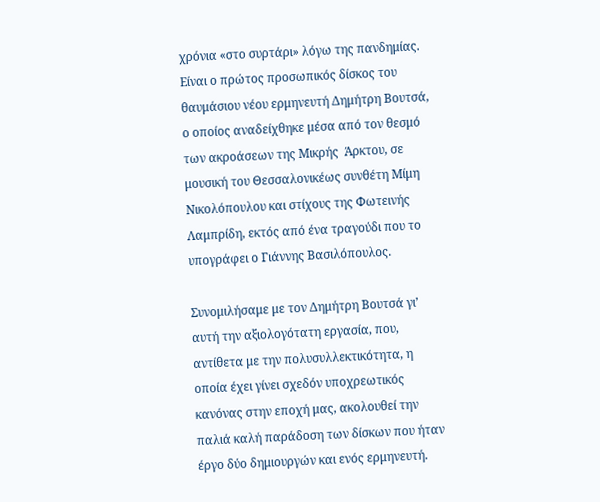χρόνια «στο συρτάρι» λόγω της πανδημίας. Είναι ο πρώτος προσωπικός δίσκος του θαυμάσιου νέου ερμηνευτή Δημήτρη Βουτσά, ο οποίος αναδείχθηκε μέσα από τον θεσμό των ακροάσεων της Μικρής  Άρκτου, σε μουσική του Θεσσαλονικέως συνθέτη Μίμη Νικολόπουλου και στίχους της Φωτεινής Λαμπρίδη, εκτός από ένα τραγούδι που το υπογράφει ο Γιάννης Βασιλόπουλος.

Συνομιλήσαμε με τον Δημήτρη Βουτσά γι’ αυτή την αξιολογότατη εργασία, που, αντίθετα με την πολυσυλλεκτικότητα, η οποία έχει γίνει σχεδόν υποχρεωτικός κανόνας στην εποχή μας, ακολουθεί την παλιά καλή παράδοση των δίσκων που ήταν έργο δύο δημιουργών και ενός ερμηνευτή.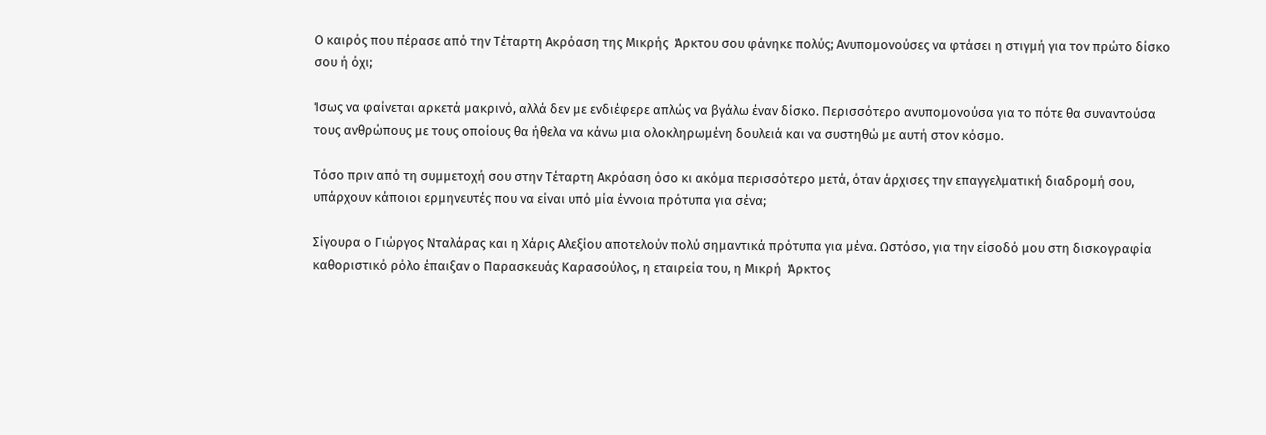Ο καιρός που πέρασε από την Τέταρτη Ακρόαση της Μικρής  Άρκτου σου φάνηκε πολύς; Ανυπομονούσες να φτάσει η στιγμή για τον πρώτο δίσκο σου ή όχι;

Ίσως να φαίνεται αρκετά μακρινό, αλλά δεν με ενδιέφερε απλώς να βγάλω έναν δίσκο. Περισσότερο ανυπομονούσα για το πότε θα συναντούσα τους ανθρώπους με τους οποίους θα ήθελα να κάνω μια ολοκληρωμένη δουλειά και να συστηθώ με αυτή στον κόσμο.

Τόσο πριν από τη συμμετοχή σου στην Τέταρτη Ακρόαση όσο κι ακόμα περισσότερο μετά, όταν άρχισες την επαγγελματική διαδρομή σου, υπάρχουν κάποιοι ερμηνευτές που να είναι υπό μία έννοια πρότυπα για σένα;

Σίγουρα ο Γιώργος Νταλάρας και η Χάρις Αλεξίου αποτελούν πολύ σημαντικά πρότυπα για μένα. Ωστόσο, για την είσοδό μου στη δισκογραφία καθοριστικό ρόλο έπαιξαν ο Παρασκευάς Καρασούλος, η εταιρεία του, η Μικρή  Άρκτος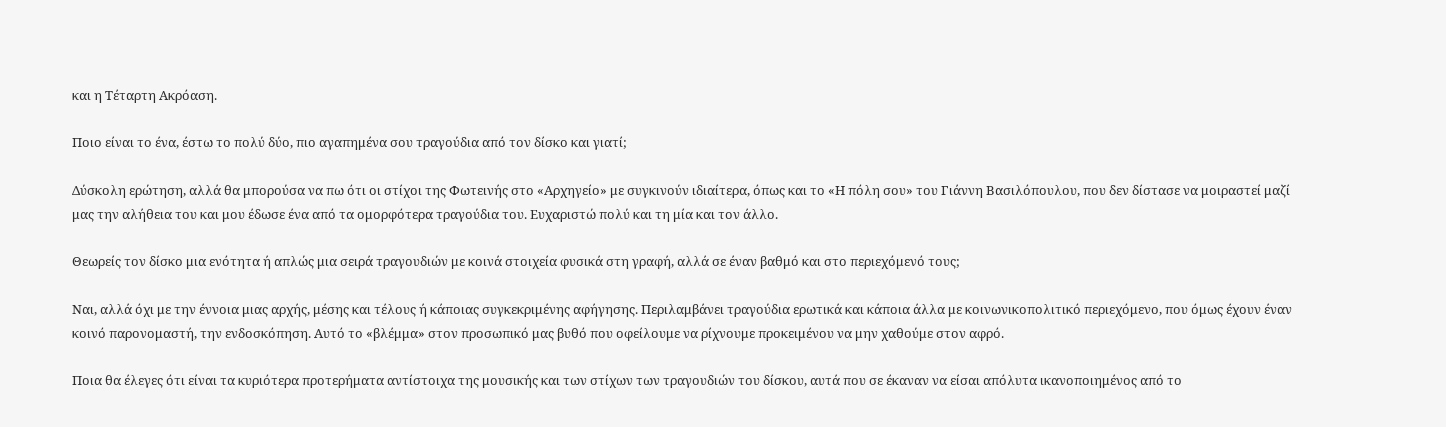και η Τέταρτη Ακρόαση.

Ποιο είναι το ένα, έστω το πολύ δύο, πιο αγαπημένα σου τραγούδια από τον δίσκο και γιατί;

Δύσκολη ερώτηση, αλλά θα μπορούσα να πω ότι οι στίχοι της Φωτεινής στο «Αρχηγείο» με συγκινούν ιδιαίτερα, όπως και το «Η πόλη σου» του Γιάννη Βασιλόπουλου, που δεν δίστασε να μοιραστεί μαζί μας την αλήθεια του και μου έδωσε ένα από τα ομορφότερα τραγούδια του. Ευχαριστώ πολύ και τη μία και τον άλλο.

Θεωρείς τον δίσκο μια ενότητα ή απλώς μια σειρά τραγουδιών με κοινά στοιχεία φυσικά στη γραφή, αλλά σε έναν βαθμό και στο περιεχόμενό τους;

Ναι, αλλά όχι με την έννοια μιας αρχής, μέσης και τέλους ή κάποιας συγκεκριμένης αφήγησης. Περιλαμβάνει τραγούδια ερωτικά και κάποια άλλα με κοινωνικοπολιτικό περιεχόμενο, που όμως έχουν έναν κοινό παρονομαστή, την ενδοσκόπηση. Αυτό το «βλέμμα» στον προσωπικό μας βυθό που οφείλουμε να ρίχνουμε προκειμένου να μην χαθούμε στον αφρό.

Ποια θα έλεγες ότι είναι τα κυριότερα προτερήματα αντίστοιχα της μουσικής και των στίχων των τραγουδιών του δίσκου, αυτά που σε έκαναν να είσαι απόλυτα ικανοποιημένος από το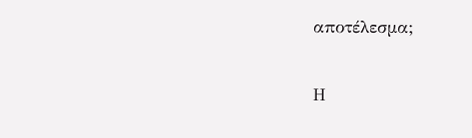αποτέλεσμα;

Η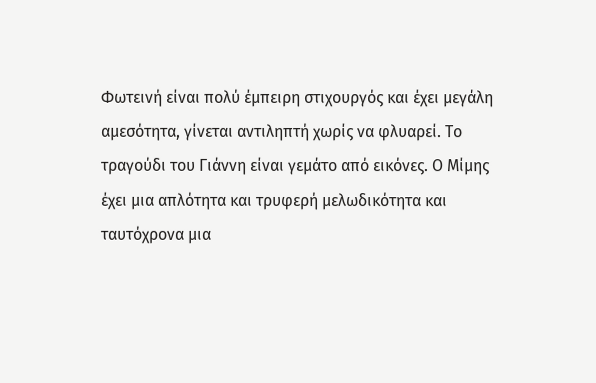Φωτεινή είναι πολύ έμπειρη στιχουργός και έχει μεγάλη αμεσότητα, γίνεται αντιληπτή χωρίς να φλυαρεί. Το τραγούδι του Γιάννη είναι γεμάτο από εικόνες. Ο Μίμης έχει μια απλότητα και τρυφερή μελωδικότητα και ταυτόχρονα μια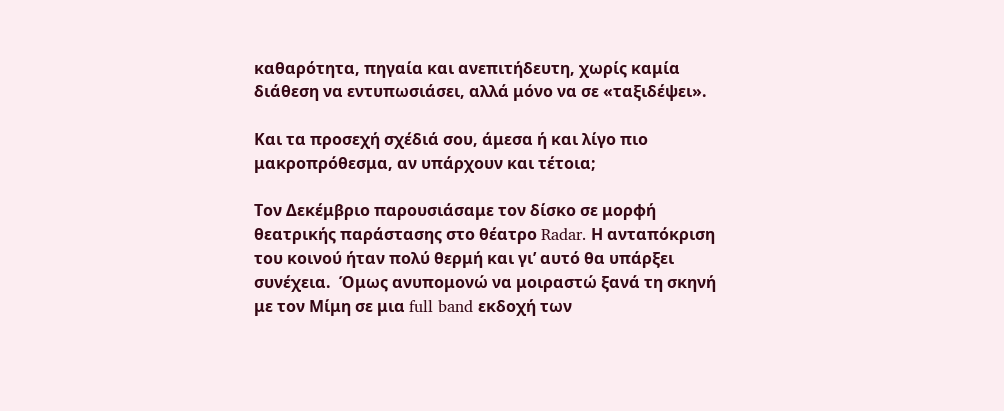καθαρότητα, πηγαία και ανεπιτήδευτη, χωρίς καμία διάθεση να εντυπωσιάσει, αλλά μόνο να σε «ταξιδέψει».

Και τα προσεχή σχέδιά σου, άμεσα ή και λίγο πιο μακροπρόθεσμα, αν υπάρχουν και τέτοια;

Τον Δεκέμβριο παρουσιάσαμε τον δίσκο σε μορφή θεατρικής παράστασης στο θέατρο Radar. Η ανταπόκριση του κοινού ήταν πολύ θερμή και γι’ αυτό θα υπάρξει συνέχεια.  Όμως ανυπομονώ να μοιραστώ ξανά τη σκηνή με τον Μίμη σε μια full band εκδοχή των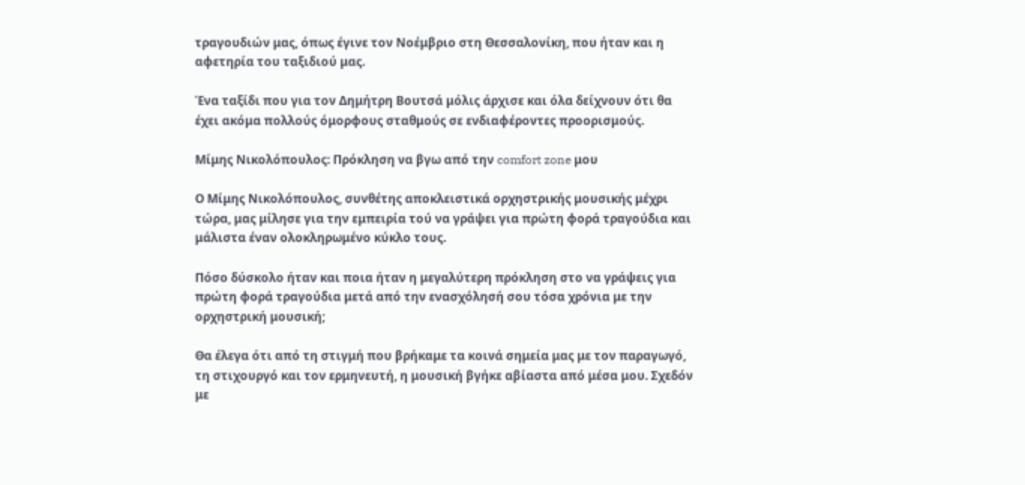τραγουδιών μας, όπως έγινε τον Νοέμβριο στη Θεσσαλονίκη, που ήταν και η αφετηρία του ταξιδιού μας.

Ένα ταξίδι που για τον Δημήτρη Βουτσά μόλις άρχισε και όλα δείχνουν ότι θα έχει ακόμα πολλούς όμορφους σταθμούς σε ενδιαφέροντες προορισμούς.

Μίμης Νικολόπουλος: Πρόκληση να βγω από την comfort zone μου

Ο Μίμης Νικολόπουλος, συνθέτης αποκλειστικά ορχηστρικής μουσικής μέχρι τώρα, μας μίλησε για την εμπειρία τού να γράψει για πρώτη φορά τραγούδια και μάλιστα έναν ολοκληρωμένο κύκλο τους.

Πόσο δύσκολο ήταν και ποια ήταν η μεγαλύτερη πρόκληση στο να γράψεις για πρώτη φορά τραγούδια μετά από την ενασχόλησή σου τόσα χρόνια με την ορχηστρική μουσική;

Θα έλεγα ότι από τη στιγμή που βρήκαμε τα κοινά σημεία μας με τον παραγωγό, τη στιχουργό και τον ερμηνευτή, η μουσική βγήκε αβίαστα από μέσα μου. Σχεδόν με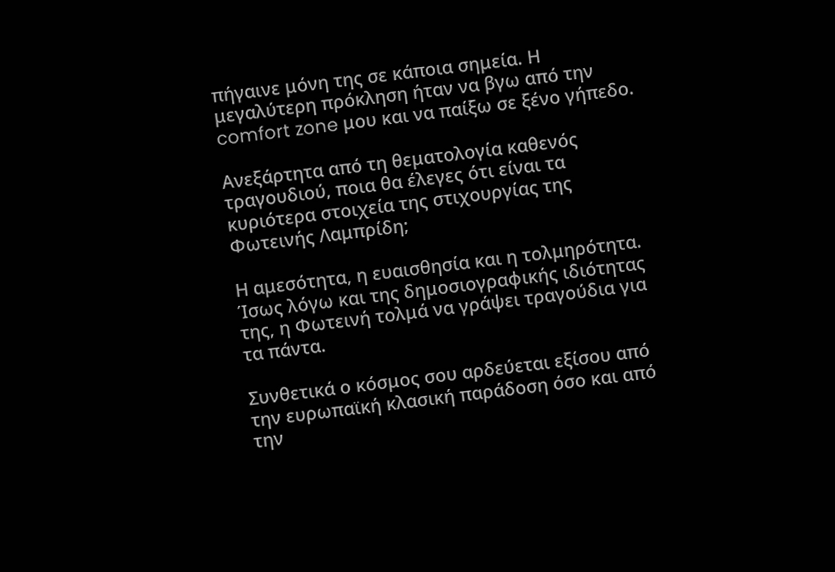πήγαινε μόνη της σε κάποια σημεία. Η μεγαλύτερη πρόκληση ήταν να βγω από την comfort zone μου και να παίξω σε ξένο γήπεδο.

Ανεξάρτητα από τη θεματολογία καθενός τραγουδιού, ποια θα έλεγες ότι είναι τα κυριότερα στοιχεία της στιχουργίας της Φωτεινής Λαμπρίδη;

Η αμεσότητα, η ευαισθησία και η τολμηρότητα.  Ίσως λόγω και της δημοσιογραφικής ιδιότητας της, η Φωτεινή τολμά να γράψει τραγούδια για τα πάντα.

Συνθετικά ο κόσμος σου αρδεύεται εξίσου από την ευρωπαϊκή κλασική παράδοση όσο και από την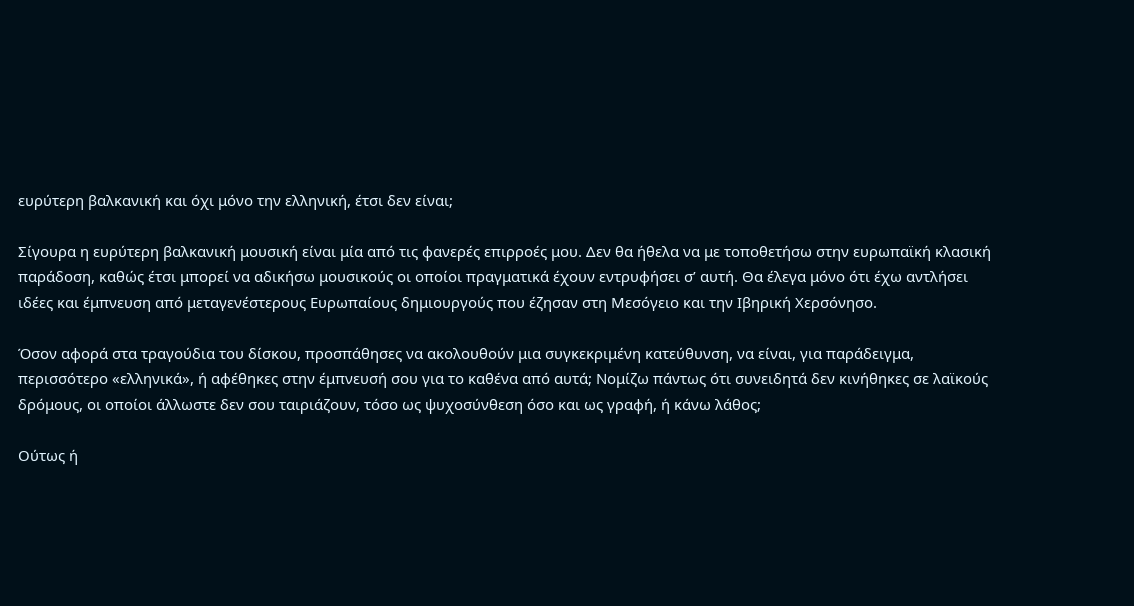ευρύτερη βαλκανική και όχι μόνο την ελληνική, έτσι δεν είναι;

Σίγουρα η ευρύτερη βαλκανική μουσική είναι μία από τις φανερές επιρροές μου. Δεν θα ήθελα να με τοποθετήσω στην ευρωπαϊκή κλασική παράδοση, καθώς έτσι μπορεί να αδικήσω μουσικούς οι οποίοι πραγματικά έχουν εντρυφήσει σ’ αυτή. Θα έλεγα μόνο ότι έχω αντλήσει ιδέες και έμπνευση από μεταγενέστερους Ευρωπαίους δημιουργούς που έζησαν στη Μεσόγειο και την Ιβηρική Χερσόνησο.

Όσον αφορά στα τραγούδια του δίσκου, προσπάθησες να ακολουθούν μια συγκεκριμένη κατεύθυνση, να είναι, για παράδειγμα, περισσότερο «ελληνικά», ή αφέθηκες στην έμπνευσή σου για το καθένα από αυτά; Νομίζω πάντως ότι συνειδητά δεν κινήθηκες σε λαϊκούς δρόμους, οι οποίοι άλλωστε δεν σου ταιριάζουν, τόσο ως ψυχοσύνθεση όσο και ως γραφή, ή κάνω λάθος;

Ούτως ή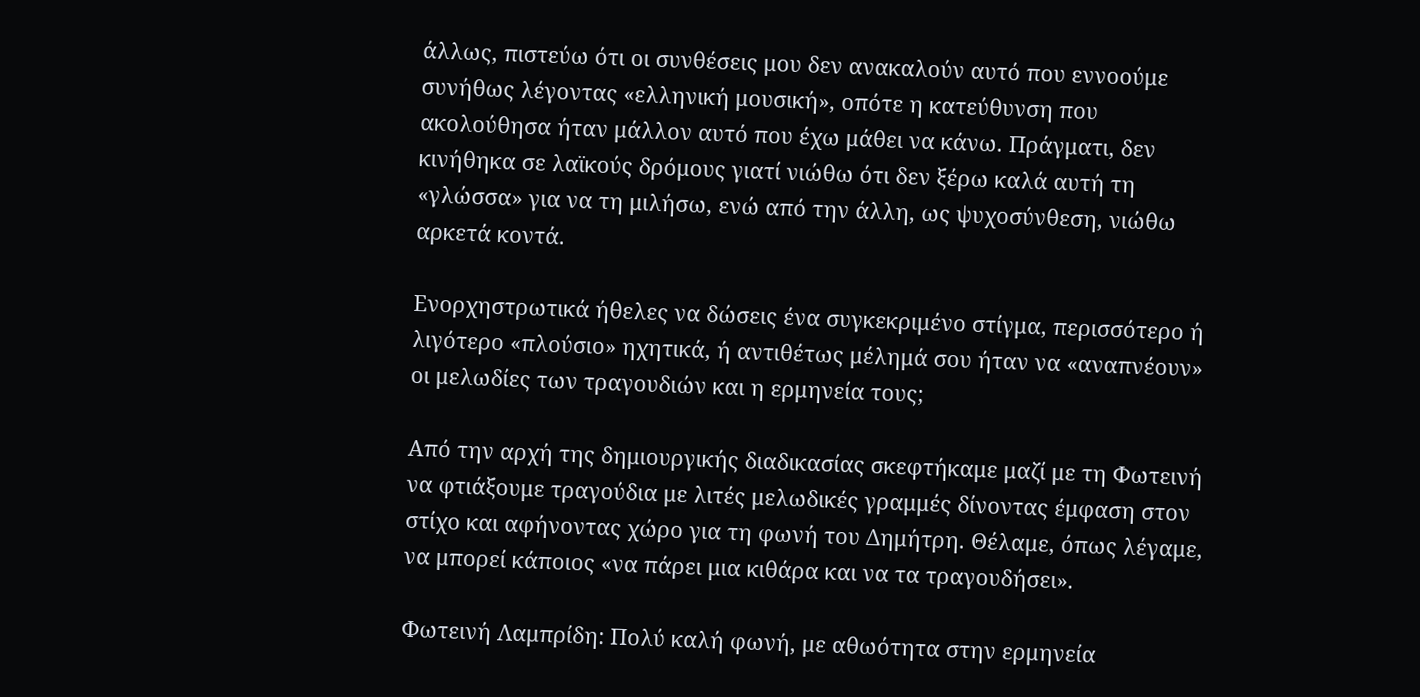άλλως, πιστεύω ότι οι συνθέσεις μου δεν ανακαλούν αυτό που εννοούμε συνήθως λέγοντας «ελληνική μουσική», οπότε η κατεύθυνση που ακολούθησα ήταν μάλλον αυτό που έχω μάθει να κάνω. Πράγματι, δεν κινήθηκα σε λαϊκούς δρόμους γιατί νιώθω ότι δεν ξέρω καλά αυτή τη «γλώσσα» για να τη μιλήσω, ενώ από την άλλη, ως ψυχοσύνθεση, νιώθω αρκετά κοντά.

Ενορχηστρωτικά ήθελες να δώσεις ένα συγκεκριμένο στίγμα, περισσότερο ή λιγότερο «πλούσιο» ηχητικά, ή αντιθέτως μέλημά σου ήταν να «αναπνέουν» οι μελωδίες των τραγουδιών και η ερμηνεία τους;

Από την αρχή της δημιουργικής διαδικασίας σκεφτήκαμε μαζί με τη Φωτεινή να φτιάξουμε τραγούδια με λιτές μελωδικές γραμμές δίνοντας έμφαση στον στίχο και αφήνοντας χώρο για τη φωνή του Δημήτρη. Θέλαμε, όπως λέγαμε, να μπορεί κάποιος «να πάρει μια κιθάρα και να τα τραγουδήσει».

Φωτεινή Λαμπρίδη: Πολύ καλή φωνή, με αθωότητα στην ερμηνεία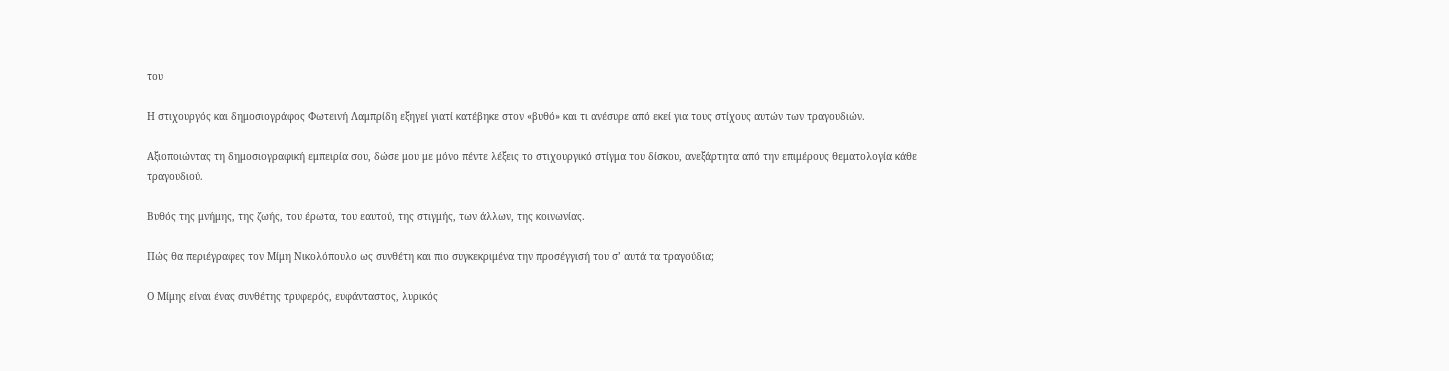του

Η στιχουργός και δημοσιογράφος Φωτεινή Λαμπρίδη εξηγεί γιατί κατέβηκε στον «βυθό» και τι ανέσυρε από εκεί για τους στίχους αυτών των τραγουδιών.

Αξιοποιώντας τη δημοσιογραφική εμπειρία σου, δώσε μου με μόνο πέντε λέξεις το στιχουργικό στίγμα του δίσκου, ανεξάρτητα από την επιμέρους θεματολογία κάθε τραγουδιού.

Βυθός της μνήμης, της ζωής, του έρωτα, του εαυτού, της στιγμής, των άλλων, της κοινωνίας.

Πώς θα περιέγραφες τον Μίμη Νικολόπουλο ως συνθέτη και πιο συγκεκριμένα την προσέγγισή του σ’ αυτά τα τραγούδια;

Ο Μίμης είναι ένας συνθέτης τρυφερός, ευφάνταστος, λυρικός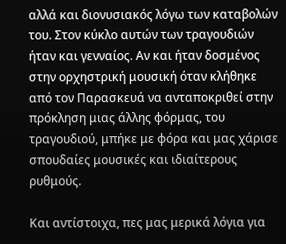αλλά και διονυσιακός λόγω των καταβολών του. Στον κύκλο αυτών των τραγουδιών ήταν και γενναίος. Αν και ήταν δοσμένος στην ορχηστρική μουσική όταν κλήθηκε από τον Παρασκευά να ανταποκριθεί στην πρόκληση μιας άλλης φόρμας, του τραγουδιού, μπήκε με φόρα και μας χάρισε σπουδαίες μουσικές και ιδιαίτερους ρυθμούς.

Και αντίστοιχα, πες μας μερικά λόγια για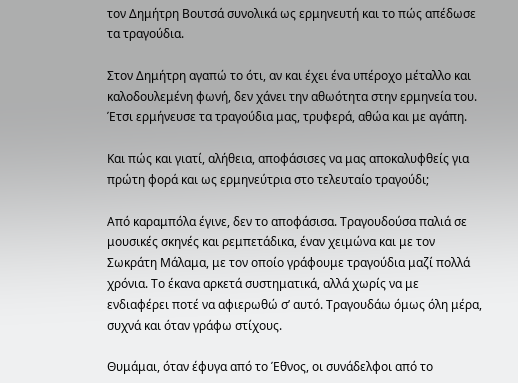τον Δημήτρη Βουτσά συνολικά ως ερμηνευτή και το πώς απέδωσε τα τραγούδια.

Στον Δημήτρη αγαπώ το ότι, αν και έχει ένα υπέροχο μέταλλο και καλοδουλεμένη φωνή, δεν χάνει την αθωότητα στην ερμηνεία του.  Έτσι ερμήνευσε τα τραγούδια μας, τρυφερά, αθώα και με αγάπη.

Και πώς και γιατί, αλήθεια, αποφάσισες να μας αποκαλυφθείς για πρώτη φορά και ως ερμηνεύτρια στο τελευταίο τραγούδι;

Από καραμπόλα έγινε, δεν το αποφάσισα. Τραγουδούσα παλιά σε μουσικές σκηνές και ρεμπετάδικα, έναν χειμώνα και με τον Σωκράτη Μάλαμα, με τον οποίο γράφουμε τραγούδια μαζί πολλά χρόνια. Το έκανα αρκετά συστηματικά, αλλά χωρίς να με ενδιαφέρει ποτέ να αφιερωθώ σ’ αυτό. Τραγουδάω όμως όλη μέρα, συχνά και όταν γράφω στίχους.

Θυμάμαι, όταν έφυγα από το Έθνος, οι συνάδελφοι από το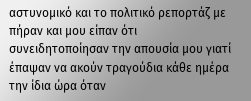αστυνομικό και το πολιτικό ρεπορτάζ με πήραν και μου είπαν ότι συνειδητοποίησαν την απουσία μου γιατί έπαψαν να ακούν τραγούδια κάθε ημέρα την ίδια ώρα όταν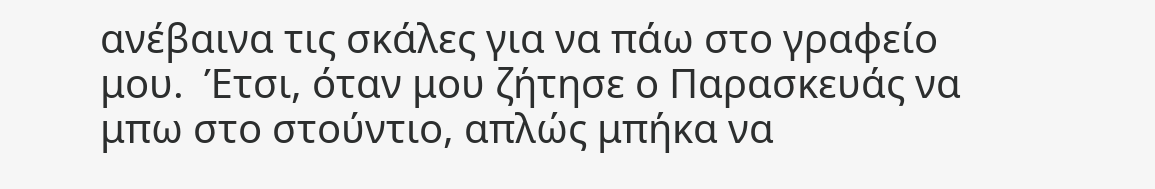ανέβαινα τις σκάλες για να πάω στο γραφείο μου.  Έτσι, όταν μου ζήτησε ο Παρασκευάς να μπω στο στούντιο, απλώς μπήκα να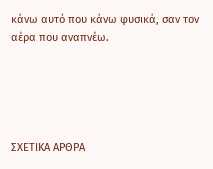κάνω αυτό που κάνω φυσικά, σαν τον αέρα που αναπνέω.





ΣΧΕΤΙΚΑ ΑΡΘΡΑ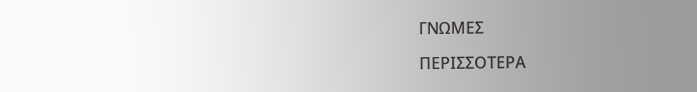ΓΝΩΜΕΣ

ΠΕΡΙΣΣΟΤΕΡΑ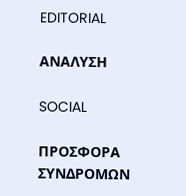EDITORIAL

ΑΝΑΛΥΣΗ

SOCIAL

ΠΡΟΣΦΟΡΑ ΣΥΝΔΡΟΜΩΝ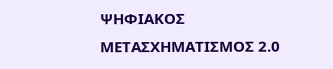ΨΗΦΙΑΚΟΣ ΜΕΤΑΣΧΗΜΑΤΙΣΜΟΣ 2.0